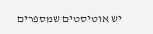יש אוטיסטים שמספרים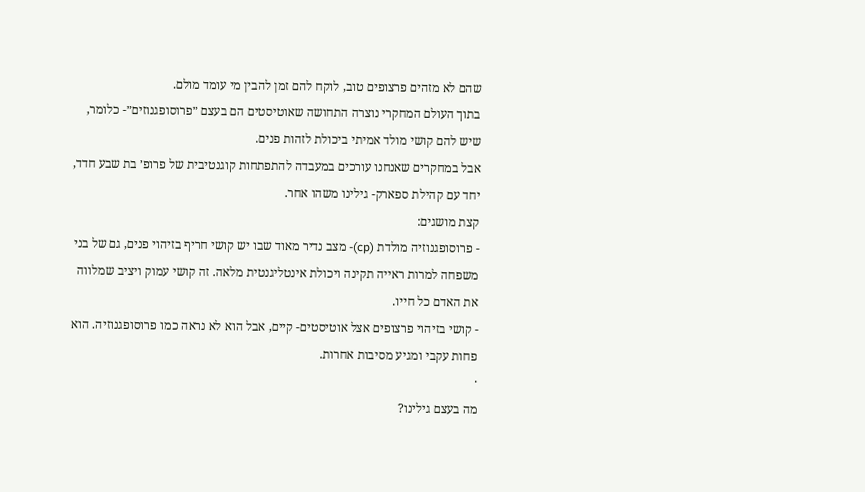שהם לא מזהים פרצופים טוב, לוקח להם זמן להבין מי עומד מולם.
בתוך העולם המחקרי נוצרה התחושה שאוטיסטים הם בעצם ״פרוסופגנוזים״- כלומר, שיש להם קושי מולד אמיתי ביכולת לזהות פנים.
אבל במחקרים שאנחנו עורכים במעבדה להתפתחות קוגנטיבית של פרופ׳ בת שבע חדד, יחד עם קהילת ספארק- גילינו משהו אחר.
קצת מושגים:
- פרוסופגנוזיה מולדת (cp)- מצב נדיר מאוד שבו יש קושי חריף בזיהוי פנים, גם של בני משפחה למרות ראייה תקינה ויכולת אינטליגנטית מלאה. זה קושי עמוק ויציב שמלווה את האדם כל חייו.
- קושי בזיהוי פרצופים אצל אוטיסטים- קיים, אבל הוא לא נראה כמו פרוסופגנוזיה. הוא פחות עקבי ומגיע מסיבות אחרות.
·
מה בעצם גילינו?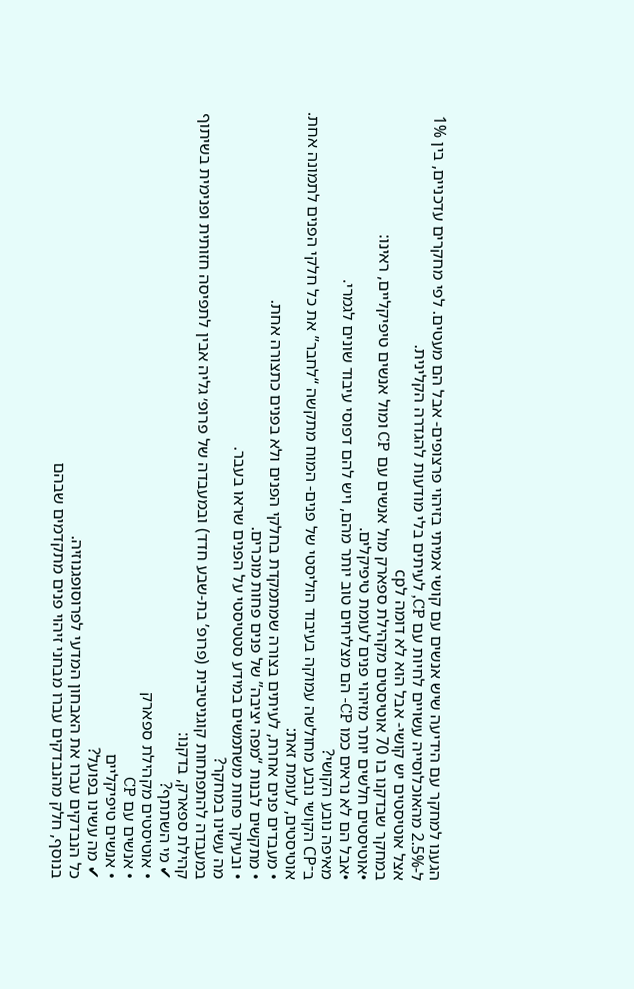הגענו למחקר עם הידיעה שיש אנשים עם קושי אמיתי בזיהוי פרצופים- אבל הם מעטים. לפי מחקרים עדכניים, בין 1% ל-2.5% מהאוכלוסייה עשויים לחיות עם CP, לעיתים בלי מודעות להגדרה הקלינית.
אצל אוטיסטים יש קושי- אבל הוא לא דומה לcp
במחקר שבדקנו בו 70 אוטיסטים מקהילת ספארק מול אנשים עם CP ומול אנשים טיפיקליים, ראינו:
•אוטיסטים חלשים יותר מזיהוי פנים לעומת טיפיקלים.
•אבל הם לא נראים כמו CP- הם מצליחים טוב יותר מהם, ויש להם דפוסי עיבוד שונים לגמרי.
מאיפה נובע הקושי?
ב־CP הקושי נובע מחולשה עמוקה בעיבוד הוליסטי של פנים- המוח מתקשה “לחבר” את כל חלקי הפנים לתמונה אחת.
אוטיסטים, לעומת זאת:
• מעבדים פנים אחרת, לעיתים בצורה שמתמקדת בחלקי הפנים ולא בפנים כתצורה אחת.
• מתקשים לבנות “מפה יציבה” של פנים פחות מוכרים.
• ובעיקר פחות משתמשים במידע סטטיסטי על הפנים שראו בעבר.
מה עשינו במחקר?
במעבדה להתפתחות קוגניטיבית (פרופ’ בת-שבע חדד) ובמעבדה של פרופ׳ גליה אבין לתפיסה חזותית ופנימית בשיתוף קהילת ספארק, בדקנו:
✔ מי השתתף?
• אוטיסטים מקהילת ספארק
• אנשים עם CP
• אנשים טיפיקליים
✔ מה עשינו בפועל?
כל הנבדקים עברו את האבחון המדעי לפרוסופגנוזיה.
בנוסף, חלק מהנבדקים עברו מבחני זיהוי פנים מתקדמים שבהם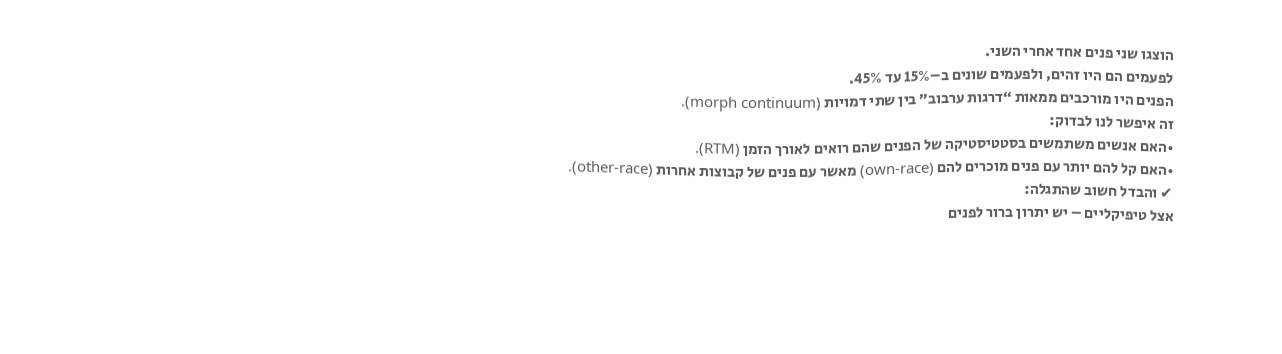הוצגו שני פנים אחד אחרי השני.
לפעמים הם היו זהים, ולפעמים שונים ב–15% עד 45%.
הפנים היו מורכבים ממאות “דרגות ערבוב” בין שתי דמויות (morph continuum).
זה איפשר לנו לבדוק:
•האם אנשים משתמשים בסטטיסטיקה של הפנים שהם רואים לאורך הזמן (RTM).
•האם קל להם יותר עם פנים מוכרים להם (own-race) מאשר עם פנים של קבוצות אחרות (other-race).
✔ והבדל חשוב שהתגלה:
אצל טיפיקליים – יש יתרון ברור לפנים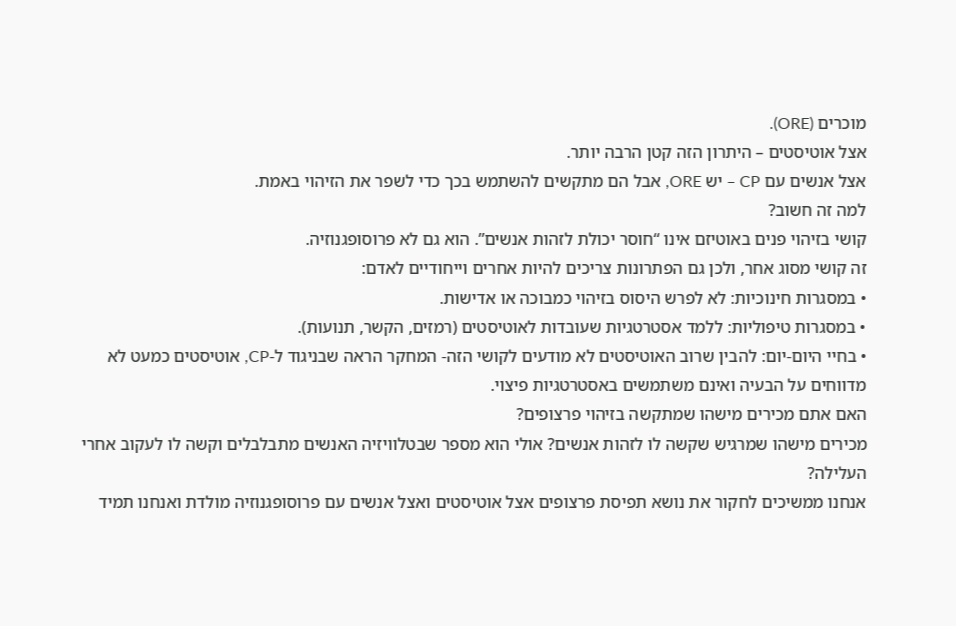מוכרים (ORE).
אצל אוטיסטים – היתרון הזה קטן הרבה יותר.
אצל אנשים עם CP – יש ORE, אבל הם מתקשים להשתמש בכך כדי לשפר את הזיהוי באמת.
למה זה חשוב?
קושי בזיהוי פנים באוטיזם אינו “חוסר יכולת לזהות אנשים”. הוא גם לא פרוסופגנוזיה.
זה קושי מסוג אחר, ולכן גם הפתרונות צריכים להיות אחרים וייחודיים לאדם:
• במסגרות חינוכיות: לא לפרש היסוס בזיהוי כמבוכה או אדישות.
• במסגרות טיפוליות: ללמד אסטרטגיות שעובדות לאוטיסטים (רמזים, הקשר, תנועות).
• בחיי היום-יום: להבין שרוב האוטיסטים לא מודעים לקושי הזה- המחקר הראה שבניגוד ל-CP, אוטיסטים כמעט לא מדווחים על הבעיה ואינם משתמשים באסטרטגיות פיצוי.
האם אתם מכירים מישהו שמתקשה בזיהוי פרצופים?
מכירים מישהו שמרגיש שקשה לו לזהות אנשים? אולי הוא מספר שבטלוויזיה האנשים מתבלבלים וקשה לו לעקוב אחרי העלילה?
אנחנו ממשיכים לחקור את נושא תפיסת פרצופים אצל אוטיסטים ואצל אנשים עם פרוסופגנוזיה מולדת ואנחנו תמיד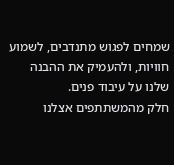שמחים לפגוש מתנדבים, לשמוע חוויות, ולהעמיק את ההבנה שלנו על עיבוד פנים.
חלק מהמשתתפים אצלנו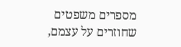מספרים משפטים שחוזרים על עצמם,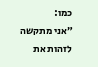כמו:
״אני מתקשה לזהות את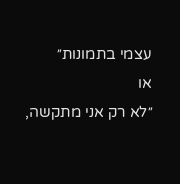עצמי בתמונות״
או
״לא רק אני מתקשה,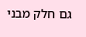גם חלק מבני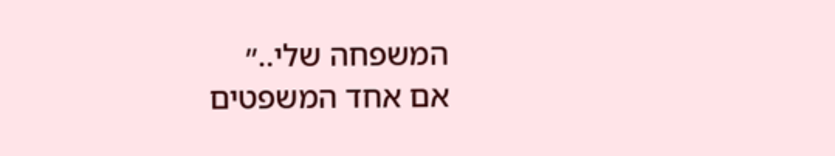המשפחה שלי..״
אם אחד המשפטים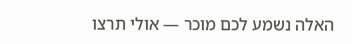האלה נשמע לכם מוכר — אולי תרצו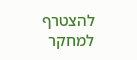להצטרף למחקר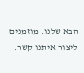הבא שלנו. מוזמנים ליצור איתנו קשר.